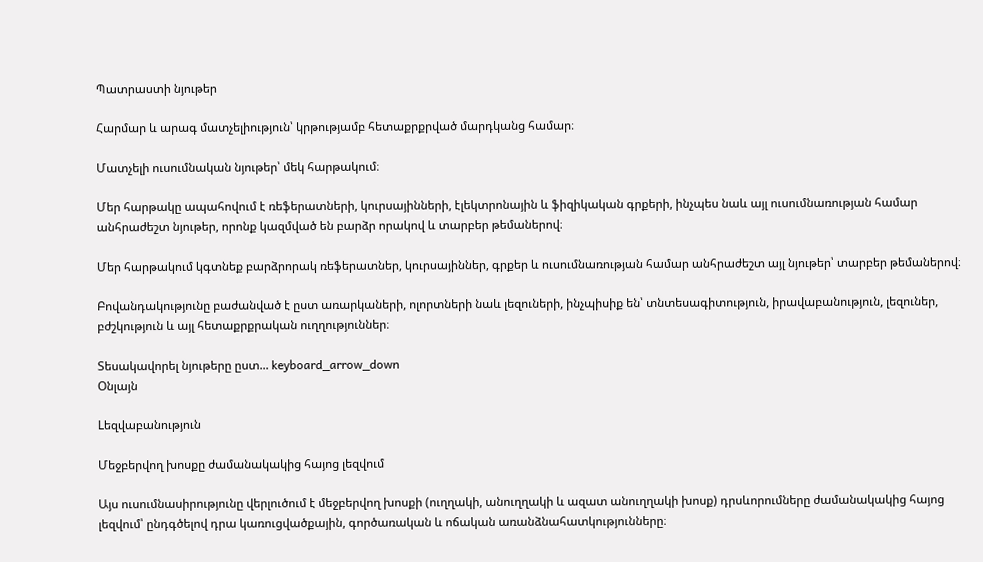Պատրաստի նյութեր

Հարմար և արագ մատչելիություն՝ կրթությամբ հետաքրքրված մարդկանց համար։

Մատչելի ուսումնական նյութեր՝ մեկ հարթակում։

Մեր հարթակը ապահովում է ռեֆերատների, կուրսայինների, էլեկտրոնային և ֆիզիկական գրքերի, ինչպես նաև այլ ուսումնառության համար անհրաժեշտ նյութեր, որոնք կազմված են բարձր որակով և տարբեր թեմաներով։

Մեր հարթակում կգտնեք բարձրորակ ռեֆերատներ, կուրսայիններ, գրքեր և ուսումնառության համար անհրաժեշտ այլ նյութեր՝ տարբեր թեմաներով։

Բովանդակությունը բաժանված է ըստ առարկաների, ոլորտների նաև լեզուների, ինչպիսիք են՝ տնտեսագիտություն, իրավաբանություն, լեզուներ, բժշկություն և այլ հետաքրքրական ուղղություններ։

Տեսակավորել նյութերը ըստ... keyboard_arrow_down
Օնլայն

Lեզվաբանություն

Մեջբերվող խոսքը ժամանակակից հայոց լեզվում

Այս ուսումնասիրությունը վերլուծում է մեջբերվող խոսքի (ուղղակի, անուղղակի և ազատ անուղղակի խոսք) դրսևորումները ժամանակակից հայոց լեզվում՝ ընդգծելով դրա կառուցվածքային, գործառական և ոճական առանձնահատկությունները։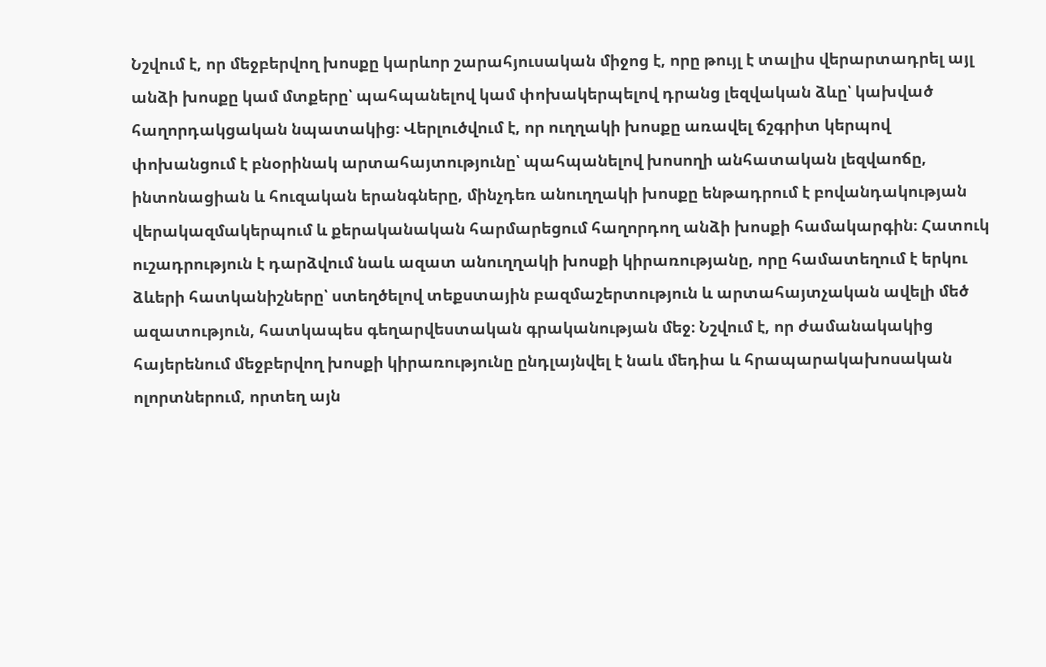Նշվում է, որ մեջբերվող խոսքը կարևոր շարահյուսական միջոց է, որը թույլ է տալիս վերարտադրել այլ անձի խոսքը կամ մտքերը՝ պահպանելով կամ փոխակերպելով դրանց լեզվական ձևը՝ կախված հաղորդակցական նպատակից։ Վերլուծվում է, որ ուղղակի խոսքը առավել ճշգրիտ կերպով փոխանցում է բնօրինակ արտահայտությունը՝ պահպանելով խոսողի անհատական լեզվաոճը, ինտոնացիան և հուզական երանգները, մինչդեռ անուղղակի խոսքը ենթադրում է բովանդակության վերակազմակերպում և քերականական հարմարեցում հաղորդող անձի խոսքի համակարգին։ Հատուկ ուշադրություն է դարձվում նաև ազատ անուղղակի խոսքի կիրառությանը, որը համատեղում է երկու ձևերի հատկանիշները՝ ստեղծելով տեքստային բազմաշերտություն և արտահայտչական ավելի մեծ ազատություն, հատկապես գեղարվեստական գրականության մեջ։ Նշվում է, որ ժամանակակից հայերենում մեջբերվող խոսքի կիրառությունը ընդլայնվել է նաև մեդիա և հրապարակախոսական ոլորտներում, որտեղ այն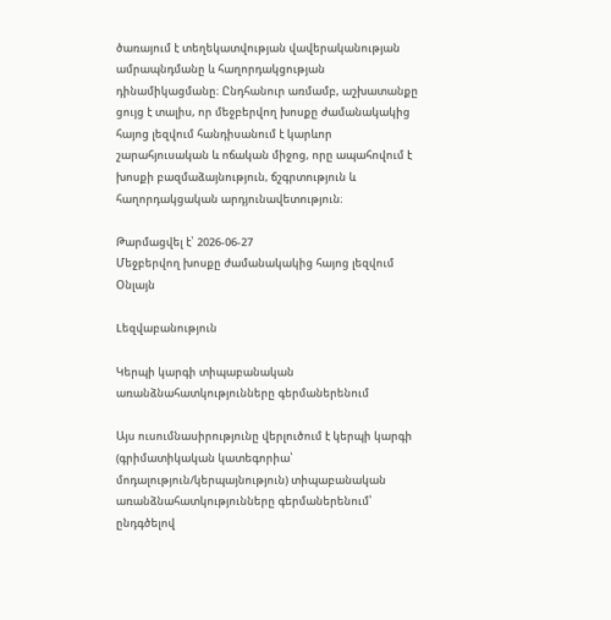ծառայում է տեղեկատվության վավերականության ամրապնդմանը և հաղորդակցության դինամիկացմանը։ Ընդհանուր առմամբ, աշխատանքը ցույց է տալիս, որ մեջբերվող խոսքը ժամանակակից հայոց լեզվում հանդիսանում է կարևոր շարահյուսական և ոճական միջոց, որը ապահովում է խոսքի բազմաձայնություն, ճշգրտություն և հաղորդակցական արդյունավետություն։

Թարմացվել է՝ 2026-06-27
Մեջբերվող խոսքը ժամանակակից հայոց լեզվում
Օնլայն

Lեզվաբանություն

Կերպի կարգի տիպաբանական առանձնահատկությունները գերմաներենում

Այս ուսումնասիրությունը վերլուծում է կերպի կարգի (գրիմատիկական կատեգորիա՝ մոդալություն/կերպայնություն) տիպաբանական առանձնահատկությունները գերմաներենում՝ ընդգծելով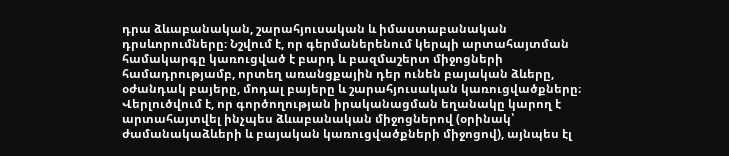դրա ձևաբանական, շարահյուսական և իմաստաբանական դրսևորումները։ Նշվում է, որ գերմաներենում կերպի արտահայտման համակարգը կառուցված է բարդ և բազմաշերտ միջոցների համադրությամբ, որտեղ առանցքային դեր ունեն բայական ձևերը, օժանդակ բայերը, մոդալ բայերը և շարահյուսական կառուցվածքները։ Վերլուծվում է, որ գործողության իրականացման եղանակը կարող է արտահայտվել ինչպես ձևաբանական միջոցներով (օրինակ՝ ժամանակաձևերի և բայական կառուցվածքների միջոցով), այնպես էլ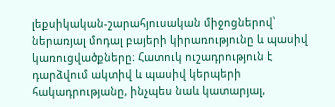լեքսիկական-շարահյուսական միջոցներով՝ ներառյալ մոդալ բայերի կիրառությունը և պասիվ կառուցվածքները։ Հատուկ ուշադրություն է դարձվում ակտիվ և պասիվ կերպերի հակադրությանը, ինչպես նաև կատարյալ,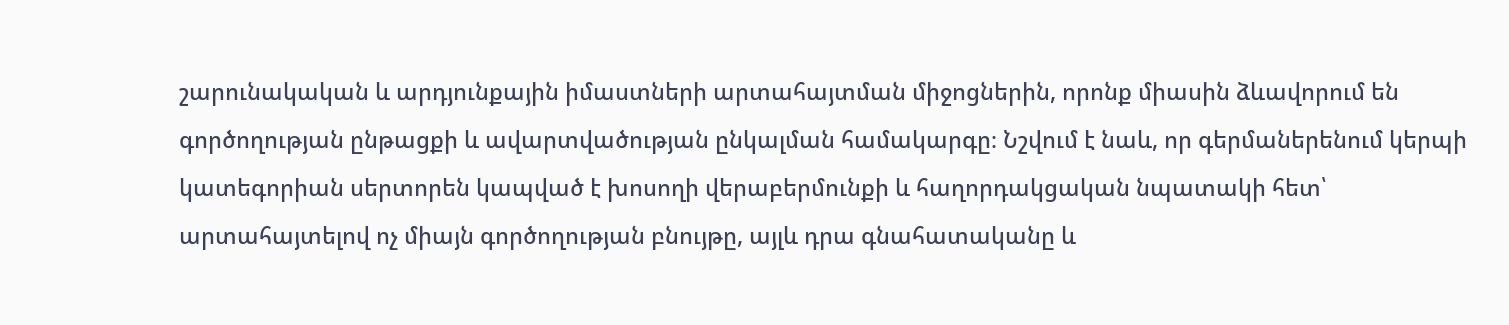շարունակական և արդյունքային իմաստների արտահայտման միջոցներին, որոնք միասին ձևավորում են գործողության ընթացքի և ավարտվածության ընկալման համակարգը։ Նշվում է նաև, որ գերմաներենում կերպի կատեգորիան սերտորեն կապված է խոսողի վերաբերմունքի և հաղորդակցական նպատակի հետ՝ արտահայտելով ոչ միայն գործողության բնույթը, այլև դրա գնահատականը և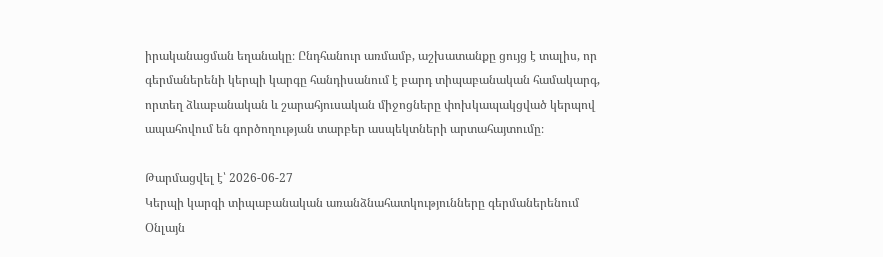իրականացման եղանակը։ Ընդհանուր առմամբ, աշխատանքը ցույց է տալիս, որ գերմաներենի կերպի կարգը հանդիսանում է բարդ տիպաբանական համակարգ, որտեղ ձևաբանական և շարահյուսական միջոցները փոխկապակցված կերպով ապահովում են գործողության տարբեր ասպեկտների արտահայտումը։

Թարմացվել է՝ 2026-06-27
Կերպի կարգի տիպաբանական առանձնահատկությունները գերմաներենում
Օնլայն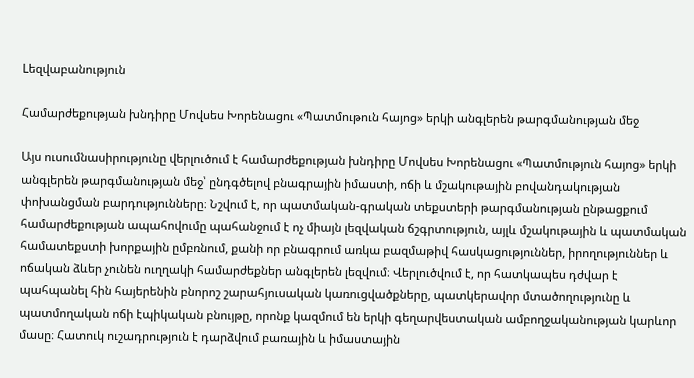Lեզվաբանություն

Համարժեքության խնդիրը Մովսես Խորենացու «Պատմութուն հայոց» երկի անգլերեն թարգմանության մեջ

Այս ուսումնասիրությունը վերլուծում է համարժեքության խնդիրը Մովսես Խորենացու «Պատմություն հայոց» երկի անգլերեն թարգմանության մեջ՝ ընդգծելով բնագրային իմաստի, ոճի և մշակութային բովանդակության փոխանցման բարդությունները։ Նշվում է, որ պատմական-գրական տեքստերի թարգմանության ընթացքում համարժեքության ապահովումը պահանջում է ոչ միայն լեզվական ճշգրտություն, այլև մշակութային և պատմական համատեքստի խորքային ըմբռնում, քանի որ բնագրում առկա բազմաթիվ հասկացություններ, իրողություններ և ոճական ձևեր չունեն ուղղակի համարժեքներ անգլերեն լեզվում։ Վերլուծվում է, որ հատկապես դժվար է պահպանել հին հայերենին բնորոշ շարահյուսական կառուցվածքները, պատկերավոր մտածողությունը և պատմողական ոճի էպիկական բնույթը, որոնք կազմում են երկի գեղարվեստական ամբողջականության կարևոր մասը։ Հատուկ ուշադրություն է դարձվում բառային և իմաստային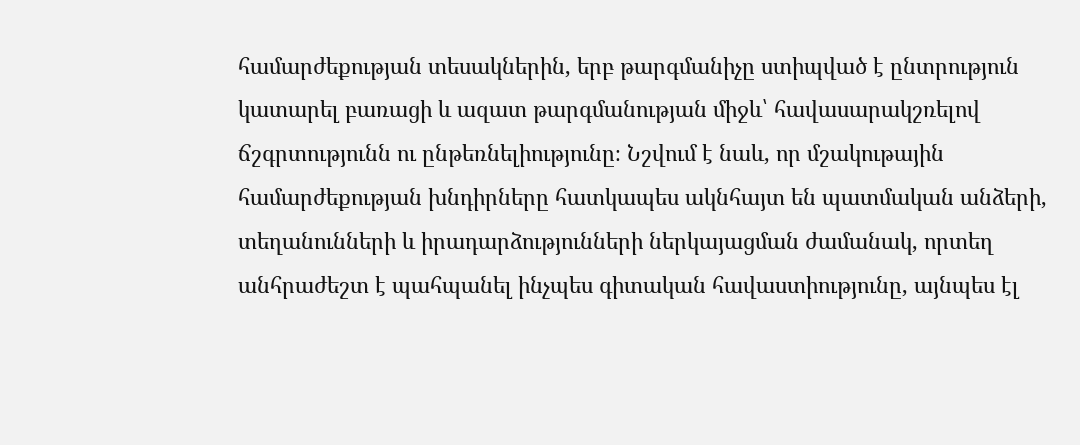համարժեքության տեսակներին, երբ թարգմանիչը ստիպված է ընտրություն կատարել բառացի և ազատ թարգմանության միջև՝ հավասարակշռելով ճշգրտությունն ու ընթեռնելիությունը։ Նշվում է նաև, որ մշակութային համարժեքության խնդիրները հատկապես ակնհայտ են պատմական անձերի, տեղանունների և իրադարձությունների ներկայացման ժամանակ, որտեղ անհրաժեշտ է պահպանել ինչպես գիտական հավաստիությունը, այնպես էլ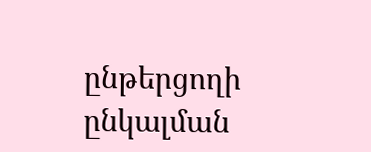ընթերցողի ընկալման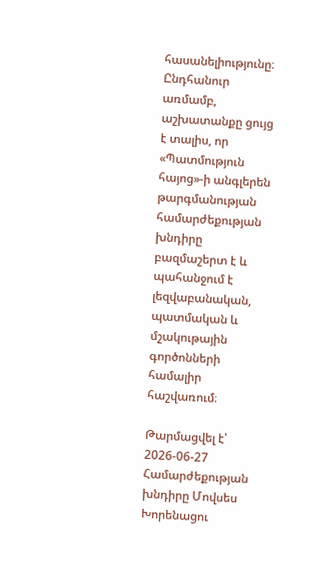հասանելիությունը։ Ընդհանուր առմամբ, աշխատանքը ցույց է տալիս, որ «Պատմություն հայոց»-ի անգլերեն թարգմանության համարժեքության խնդիրը բազմաշերտ է և պահանջում է լեզվաբանական, պատմական և մշակութային գործոնների համալիր հաշվառում։

Թարմացվել է՝ 2026-06-27
Համարժեքության խնդիրը Մովսես Խորենացու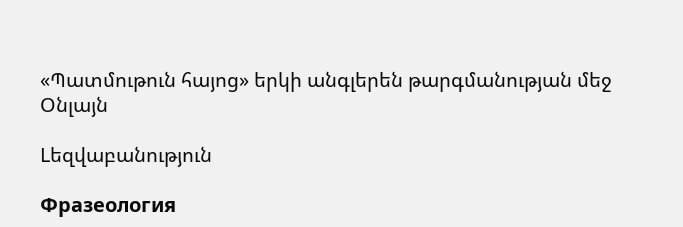«Պատմութուն հայոց» երկի անգլերեն թարգմանության մեջ
Օնլայն

Lեզվաբանություն

Фразеология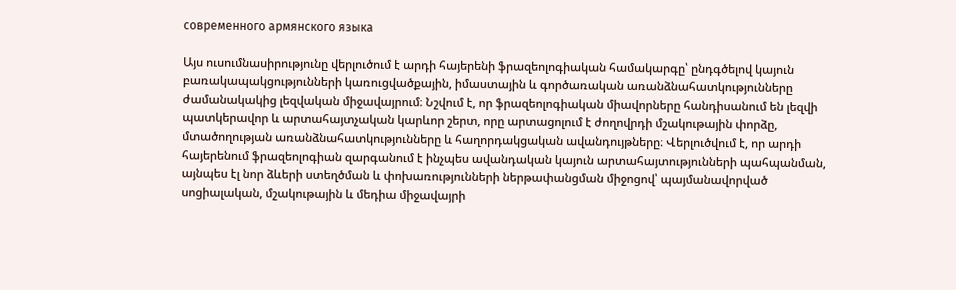современного армянского языка

Այս ուսումնասիրությունը վերլուծում է արդի հայերենի ֆրազեոլոգիական համակարգը՝ ընդգծելով կայուն բառակապակցությունների կառուցվածքային, իմաստային և գործառական առանձնահատկությունները ժամանակակից լեզվական միջավայրում։ Նշվում է, որ ֆրազեոլոգիական միավորները հանդիսանում են լեզվի պատկերավոր և արտահայտչական կարևոր շերտ, որը արտացոլում է ժողովրդի մշակութային փորձը, մտածողության առանձնահատկությունները և հաղորդակցական ավանդույթները։ Վերլուծվում է, որ արդի հայերենում ֆրազեոլոգիան զարգանում է ինչպես ավանդական կայուն արտահայտությունների պահպանման, այնպես էլ նոր ձևերի ստեղծման և փոխառությունների ներթափանցման միջոցով՝ պայմանավորված սոցիալական, մշակութային և մեդիա միջավայրի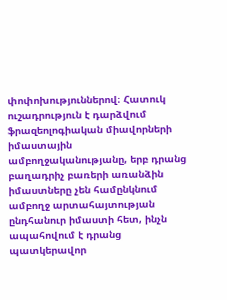փոփոխություններով։ Հատուկ ուշադրություն է դարձվում ֆրազեոլոգիական միավորների իմաստային ամբողջականությանը, երբ դրանց բաղադրիչ բառերի առանձին իմաստները չեն համընկնում ամբողջ արտահայտության ընդհանուր իմաստի հետ, ինչն ապահովում է դրանց պատկերավոր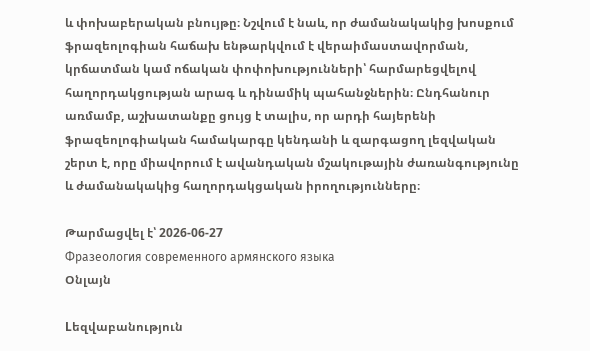և փոխաբերական բնույթը։ Նշվում է նաև, որ ժամանակակից խոսքում ֆրազեոլոգիան հաճախ ենթարկվում է վերաիմաստավորման, կրճատման կամ ոճական փոփոխությունների՝ հարմարեցվելով հաղորդակցության արագ և դինամիկ պահանջներին։ Ընդհանուր առմամբ, աշխատանքը ցույց է տալիս, որ արդի հայերենի ֆրազեոլոգիական համակարգը կենդանի և զարգացող լեզվական շերտ է, որը միավորում է ավանդական մշակութային ժառանգությունը և ժամանակակից հաղորդակցական իրողությունները։

Թարմացվել է՝ 2026-06-27
Фразеология современного армянского языка
Օնլայն

Lեզվաբանություն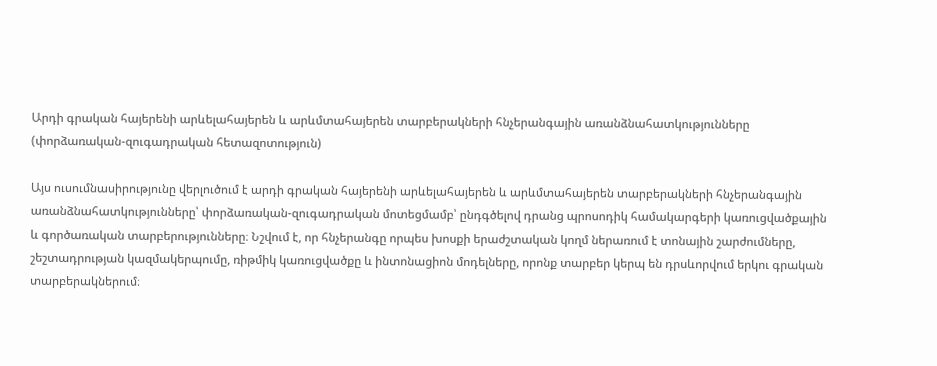Արդի գրական հայերենի արևելահայերեն և արևմտահայերեն տարբերակների հնչերանգային առանձնահատկությունները (փորձառական-զուգադրական հետազոտություն)

Այս ուսումնասիրությունը վերլուծում է արդի գրական հայերենի արևելահայերեն և արևմտահայերեն տարբերակների հնչերանգային առանձնահատկությունները՝ փորձառական-զուգադրական մոտեցմամբ՝ ընդգծելով դրանց պրոսոդիկ համակարգերի կառուցվածքային և գործառական տարբերությունները։ Նշվում է, որ հնչերանգը որպես խոսքի երաժշտական կողմ ներառում է տոնային շարժումները, շեշտադրության կազմակերպումը, ռիթմիկ կառուցվածքը և ինտոնացիոն մոդելները, որոնք տարբեր կերպ են դրսևորվում երկու գրական տարբերակներում։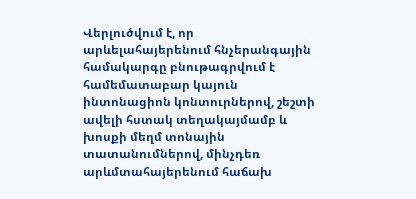Վերլուծվում է, որ արևելահայերենում հնչերանգային համակարգը բնութագրվում է համեմատաբար կայուն ինտոնացիոն կոնտուրներով, շեշտի ավելի հստակ տեղակայմամբ և խոսքի մեղմ տոնային տատանումներով, մինչդեռ արևմտահայերենում հաճախ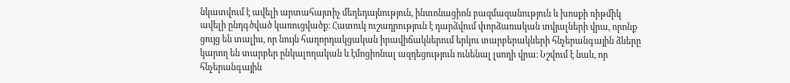նկատվում է ավելի արտահայտիչ մեղեդայնություն, ինտոնացիոն բազմազանություն և խոսքի ռիթմիկ ավելի ընդգծված կառուցվածք։ Հատուկ ուշադրություն է դարձվում փորձառական տվյալների վրա, որոնք ցույց են տալիս, որ նույն հաղորդակցական իրավիճակներում երկու տարբերակների հնչերանգային ձևերը կարող են տարբեր ընկալողական և էմոցիոնալ ազդեցություն ունենալ լսողի վրա։ Նշվում է նաև, որ հնչերանգային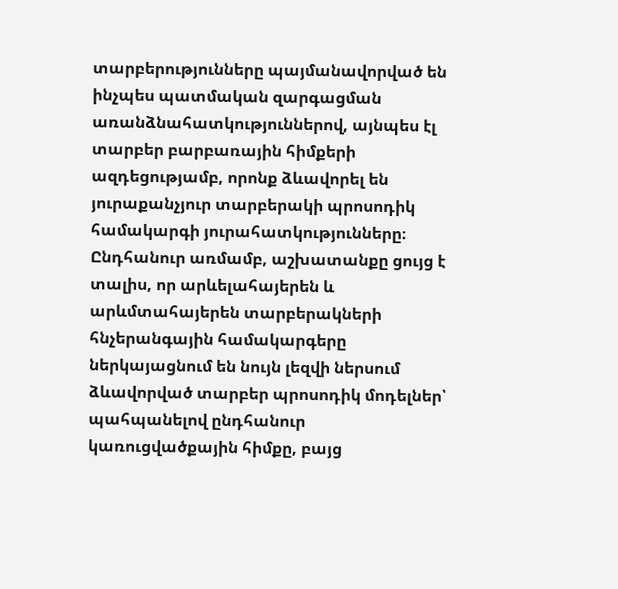տարբերությունները պայմանավորված են ինչպես պատմական զարգացման առանձնահատկություններով, այնպես էլ տարբեր բարբառային հիմքերի ազդեցությամբ, որոնք ձևավորել են յուրաքանչյուր տարբերակի պրոսոդիկ համակարգի յուրահատկությունները։ Ընդհանուր առմամբ, աշխատանքը ցույց է տալիս, որ արևելահայերեն և արևմտահայերեն տարբերակների հնչերանգային համակարգերը ներկայացնում են նույն լեզվի ներսում ձևավորված տարբեր պրոսոդիկ մոդելներ՝ պահպանելով ընդհանուր կառուցվածքային հիմքը, բայց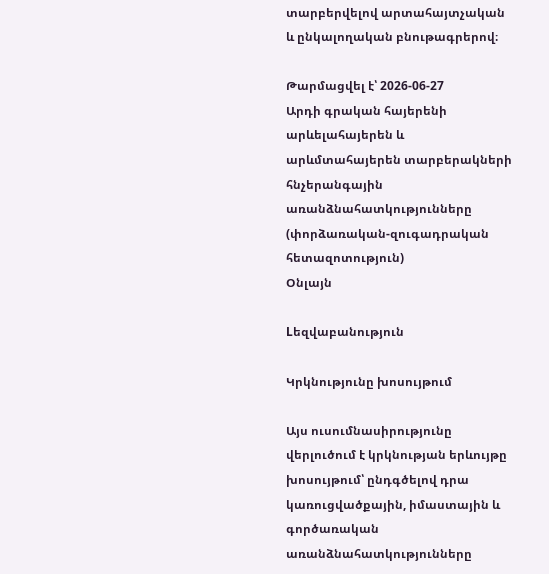տարբերվելով արտահայտչական և ընկալողական բնութագրերով։

Թարմացվել է՝ 2026-06-27
Արդի գրական հայերենի արևելահայերեն և արևմտահայերեն տարբերակների հնչերանգային առանձնահատկությունները (փորձառական-զուգադրական հետազոտություն)
Օնլայն

Lեզվաբանություն

Կրկնությունը խոսույթում

Այս ուսումնասիրությունը վերլուծում է կրկնության երևույթը խոսույթում՝ ընդգծելով դրա կառուցվածքային, իմաստային և գործառական առանձնահատկությունները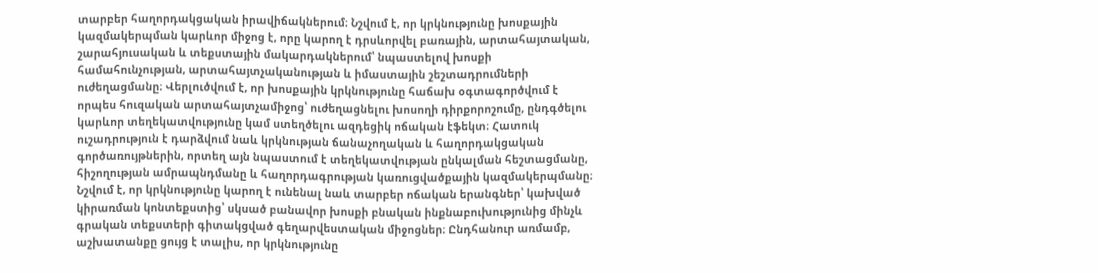տարբեր հաղորդակցական իրավիճակներում։ Նշվում է, որ կրկնությունը խոսքային կազմակերպման կարևոր միջոց է, որը կարող է դրսևորվել բառային, արտահայտական, շարահյուսական և տեքստային մակարդակներում՝ նպաստելով խոսքի համահունչության, արտահայտչականության և իմաստային շեշտադրումների ուժեղացմանը։ Վերլուծվում է, որ խոսքային կրկնությունը հաճախ օգտագործվում է որպես հուզական արտահայտչամիջոց՝ ուժեղացնելու խոսողի դիրքորոշումը, ընդգծելու կարևոր տեղեկատվությունը կամ ստեղծելու ազդեցիկ ոճական էֆեկտ։ Հատուկ ուշադրություն է դարձվում նաև կրկնության ճանաչողական և հաղորդակցական գործառույթներին, որտեղ այն նպաստում է տեղեկատվության ընկալման հեշտացմանը, հիշողության ամրապնդմանը և հաղորդագրության կառուցվածքային կազմակերպմանը։ Նշվում է, որ կրկնությունը կարող է ունենալ նաև տարբեր ոճական երանգներ՝ կախված կիրառման կոնտեքստից՝ սկսած բանավոր խոսքի բնական ինքնաբուխությունից մինչև գրական տեքստերի գիտակցված գեղարվեստական միջոցներ։ Ընդհանուր առմամբ, աշխատանքը ցույց է տալիս, որ կրկնությունը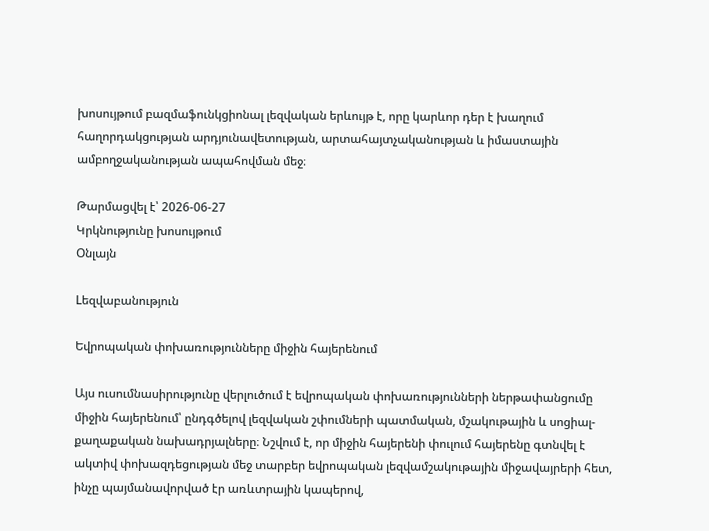խոսույթում բազմաֆունկցիոնալ լեզվական երևույթ է, որը կարևոր դեր է խաղում հաղորդակցության արդյունավետության, արտահայտչականության և իմաստային ամբողջականության ապահովման մեջ։

Թարմացվել է՝ 2026-06-27
Կրկնությունը խոսույթում
Օնլայն

Lեզվաբանություն

Եվրոպական փոխառությունները միջին հայերենում

Այս ուսումնասիրությունը վերլուծում է եվրոպական փոխառությունների ներթափանցումը միջին հայերենում՝ ընդգծելով լեզվական շփումների պատմական, մշակութային և սոցիալ-քաղաքական նախադրյալները։ Նշվում է, որ միջին հայերենի փուլում հայերենը գտնվել է ակտիվ փոխազդեցության մեջ տարբեր եվրոպական լեզվամշակութային միջավայրերի հետ, ինչը պայմանավորված էր առևտրային կապերով,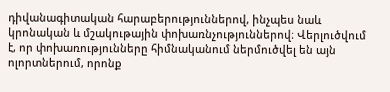դիվանագիտական հարաբերություններով, ինչպես նաև կրոնական և մշակութային փոխառնչություններով։ Վերլուծվում է, որ փոխառությունները հիմնականում ներմուծվել են այն ոլորտներում, որոնք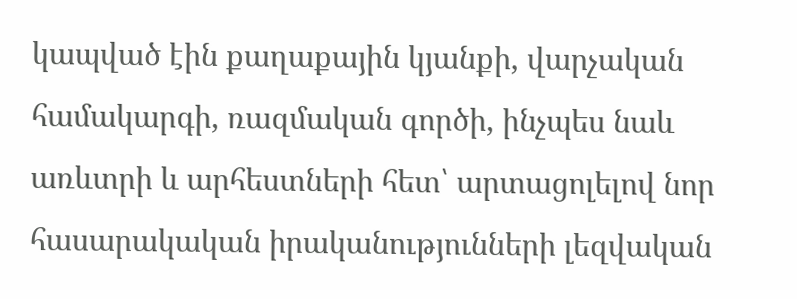կապված էին քաղաքային կյանքի, վարչական համակարգի, ռազմական գործի, ինչպես նաև առևտրի և արհեստների հետ՝ արտացոլելով նոր հասարակական իրականությունների լեզվական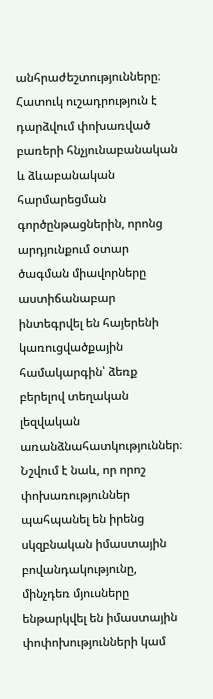անհրաժեշտությունները։ Հատուկ ուշադրություն է դարձվում փոխառված բառերի հնչյունաբանական և ձևաբանական հարմարեցման գործընթացներին, որոնց արդյունքում օտար ծագման միավորները աստիճանաբար ինտեգրվել են հայերենի կառուցվածքային համակարգին՝ ձեռք բերելով տեղական լեզվական առանձնահատկություններ։ Նշվում է նաև, որ որոշ փոխառություններ պահպանել են իրենց սկզբնական իմաստային բովանդակությունը, մինչդեռ մյուսները ենթարկվել են իմաստային փոփոխությունների կամ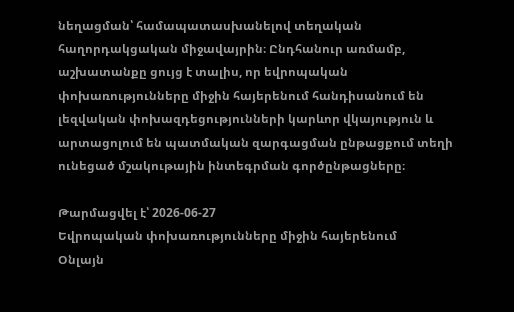նեղացման՝ համապատասխանելով տեղական հաղորդակցական միջավայրին։ Ընդհանուր առմամբ, աշխատանքը ցույց է տալիս, որ եվրոպական փոխառությունները միջին հայերենում հանդիսանում են լեզվական փոխազդեցությունների կարևոր վկայություն և արտացոլում են պատմական զարգացման ընթացքում տեղի ունեցած մշակութային ինտեգրման գործընթացները։

Թարմացվել է՝ 2026-06-27
Եվրոպական փոխառությունները միջին հայերենում
Օնլայն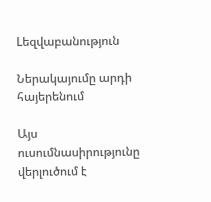Lեզվաբանություն

Ներակայումը արդի հայերենում

Այս ուսումնասիրությունը վերլուծում է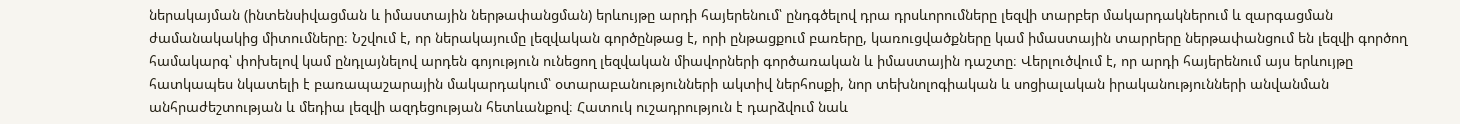ներակայման (ինտենսիվացման և իմաստային ներթափանցման) երևույթը արդի հայերենում՝ ընդգծելով դրա դրսևորումները լեզվի տարբեր մակարդակներում և զարգացման ժամանակակից միտումները։ Նշվում է, որ ներակայումը լեզվական գործընթաց է, որի ընթացքում բառերը, կառուցվածքները կամ իմաստային տարրերը ներթափանցում են լեզվի գործող համակարգ՝ փոխելով կամ ընդլայնելով արդեն գոյություն ունեցող լեզվական միավորների գործառական և իմաստային դաշտը։ Վերլուծվում է, որ արդի հայերենում այս երևույթը հատկապես նկատելի է բառապաշարային մակարդակում՝ օտարաբանությունների ակտիվ ներհոսքի, նոր տեխնոլոգիական և սոցիալական իրականությունների անվանման անհրաժեշտության և մեդիա լեզվի ազդեցության հետևանքով։ Հատուկ ուշադրություն է դարձվում նաև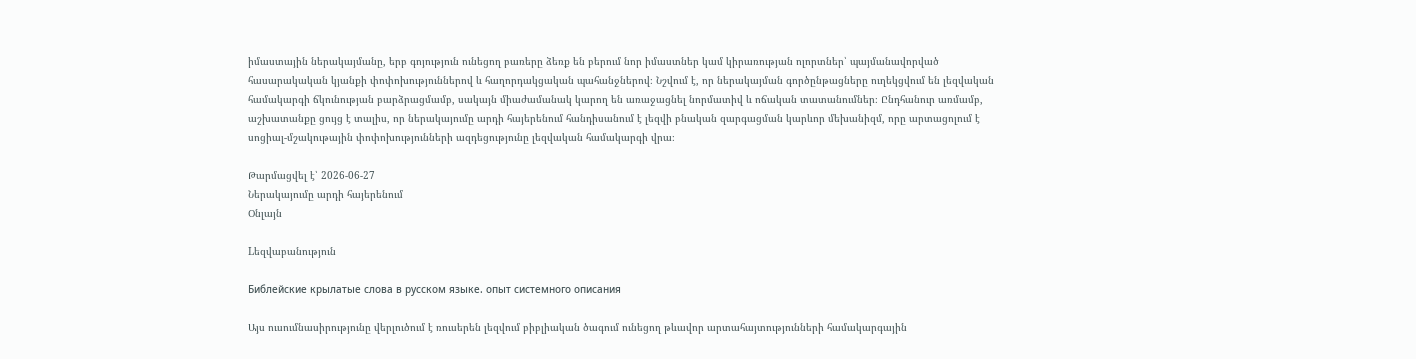իմաստային ներակայմանը, երբ գոյություն ունեցող բառերը ձեռք են բերում նոր իմաստներ կամ կիրառության ոլորտներ՝ պայմանավորված հասարակական կյանքի փոփոխություններով և հաղորդակցական պահանջներով։ Նշվում է, որ ներակայման գործընթացները ուղեկցվում են լեզվական համակարգի ճկունության բարձրացմամբ, սակայն միաժամանակ կարող են առաջացնել նորմատիվ և ոճական տատանումներ։ Ընդհանուր առմամբ, աշխատանքը ցույց է տալիս, որ ներակայումը արդի հայերենում հանդիսանում է լեզվի բնական զարգացման կարևոր մեխանիզմ, որը արտացոլում է սոցիալ-մշակութային փոփոխությունների ազդեցությունը լեզվական համակարգի վրա։

Թարմացվել է՝ 2026-06-27
Ներակայումը արդի հայերենում
Օնլայն

Lեզվաբանություն

Библейские крылатые слова в русском языке. опыт системного описания

Այս ուսումնասիրությունը վերլուծում է ռուսերեն լեզվում բիբլիական ծագում ունեցող թևավոր արտահայտությունների համակարգային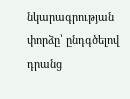նկարագրության փորձը՝ ընդգծելով դրանց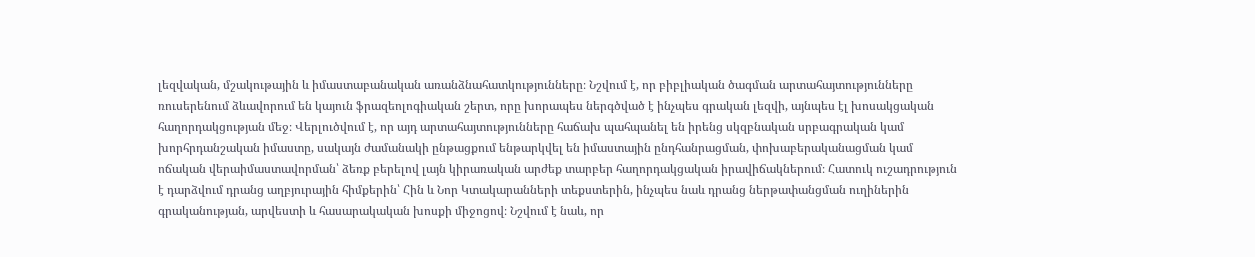լեզվական, մշակութային և իմաստաբանական առանձնահատկությունները։ Նշվում է, որ բիբլիական ծագման արտահայտությունները ռուսերենում ձևավորում են կայուն ֆրազեոլոգիական շերտ, որը խորապես ներգծված է ինչպես գրական լեզվի, այնպես էլ խոսակցական հաղորդակցության մեջ։ Վերլուծվում է, որ այդ արտահայտությունները հաճախ պահպանել են իրենց սկզբնական սրբագրական կամ խորհրդանշական իմաստը, սակայն ժամանակի ընթացքում ենթարկվել են իմաստային ընդհանրացման, փոխաբերականացման կամ ոճական վերաիմաստավորման՝ ձեռք բերելով լայն կիրառական արժեք տարբեր հաղորդակցական իրավիճակներում։ Հատուկ ուշադրություն է դարձվում դրանց աղբյուրային հիմքերին՝ Հին և Նոր Կտակարանների տեքստերին, ինչպես նաև դրանց ներթափանցման ուղիներին գրականության, արվեստի և հասարակական խոսքի միջոցով։ Նշվում է նաև, որ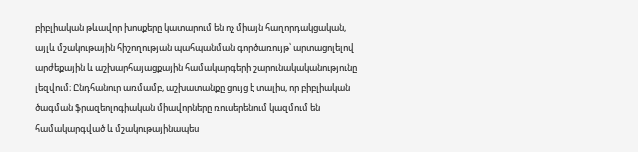բիբլիական թևավոր խոսքերը կատարում են ոչ միայն հաղորդակցական, այլև մշակութային հիշողության պահպանման գործառույթ՝ արտացոլելով արժեքային և աշխարհայացքային համակարգերի շարունակականությունը լեզվում։ Ընդհանուր առմամբ, աշխատանքը ցույց է տալիս, որ բիբլիական ծագման ֆրազեոլոգիական միավորները ռուսերենում կազմում են համակարգված և մշակութայինապես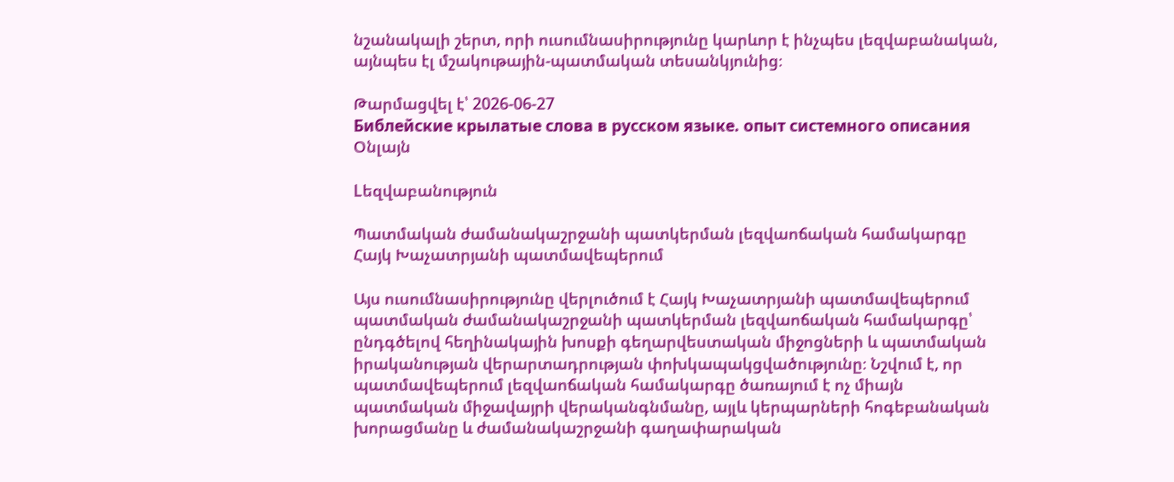նշանակալի շերտ, որի ուսումնասիրությունը կարևոր է ինչպես լեզվաբանական, այնպես էլ մշակութային-պատմական տեսանկյունից։

Թարմացվել է՝ 2026-06-27
Библейские крылатые слова в русском языке. опыт системного описания
Օնլայն

Lեզվաբանություն

Պատմական ժամանակաշրջանի պատկերման լեզվաոճական համակարգը Հայկ Խաչատրյանի պատմավեպերում

Այս ուսումնասիրությունը վերլուծում է Հայկ Խաչատրյանի պատմավեպերում պատմական ժամանակաշրջանի պատկերման լեզվաոճական համակարգը՝ ընդգծելով հեղինակային խոսքի գեղարվեստական միջոցների և պատմական իրականության վերարտադրության փոխկապակցվածությունը։ Նշվում է, որ պատմավեպերում լեզվաոճական համակարգը ծառայում է ոչ միայն պատմական միջավայրի վերականգնմանը, այլև կերպարների հոգեբանական խորացմանը և ժամանակաշրջանի գաղափարական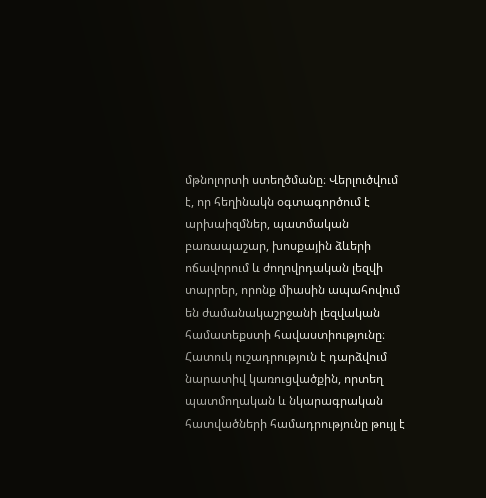մթնոլորտի ստեղծմանը։ Վերլուծվում է, որ հեղինակն օգտագործում է արխաիզմներ, պատմական բառապաշար, խոսքային ձևերի ոճավորում և ժողովրդական լեզվի տարրեր, որոնք միասին ապահովում են ժամանակաշրջանի լեզվական համատեքստի հավաստիությունը։ Հատուկ ուշադրություն է դարձվում նարատիվ կառուցվածքին, որտեղ պատմողական և նկարագրական հատվածների համադրությունը թույլ է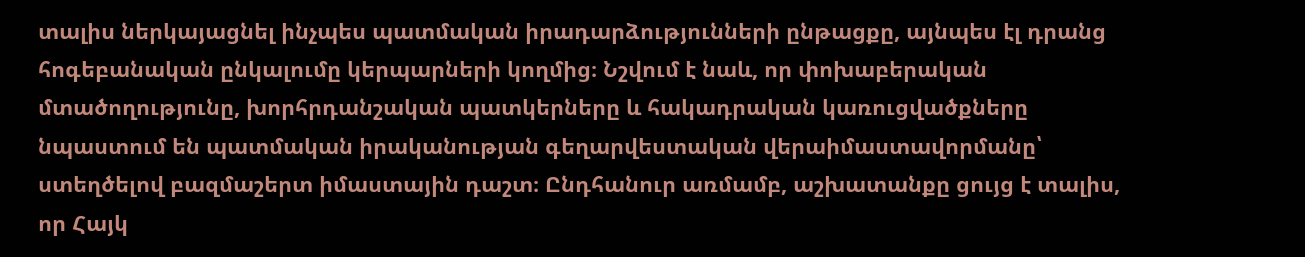տալիս ներկայացնել ինչպես պատմական իրադարձությունների ընթացքը, այնպես էլ դրանց հոգեբանական ընկալումը կերպարների կողմից։ Նշվում է նաև, որ փոխաբերական մտածողությունը, խորհրդանշական պատկերները և հակադրական կառուցվածքները նպաստում են պատմական իրականության գեղարվեստական վերաիմաստավորմանը՝ ստեղծելով բազմաշերտ իմաստային դաշտ։ Ընդհանուր առմամբ, աշխատանքը ցույց է տալիս, որ Հայկ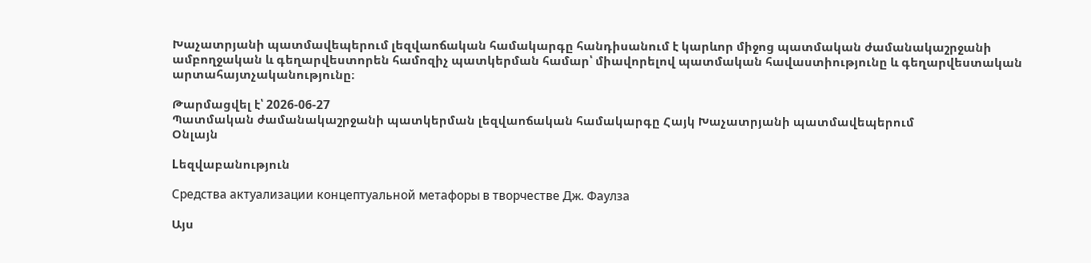Խաչատրյանի պատմավեպերում լեզվաոճական համակարգը հանդիսանում է կարևոր միջոց պատմական ժամանակաշրջանի ամբողջական և գեղարվեստորեն համոզիչ պատկերման համար՝ միավորելով պատմական հավաստիությունը և գեղարվեստական արտահայտչականությունը։

Թարմացվել է՝ 2026-06-27
Պատմական ժամանակաշրջանի պատկերման լեզվաոճական համակարգը Հայկ Խաչատրյանի պատմավեպերում
Օնլայն

Lեզվաբանություն

Средства актуализации концептуальной метафоры в творчестве Дж. Фаулза

Այս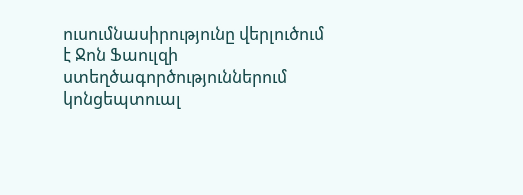ուսումնասիրությունը վերլուծում է Ջոն Ֆաուլզի ստեղծագործություններում կոնցեպտուալ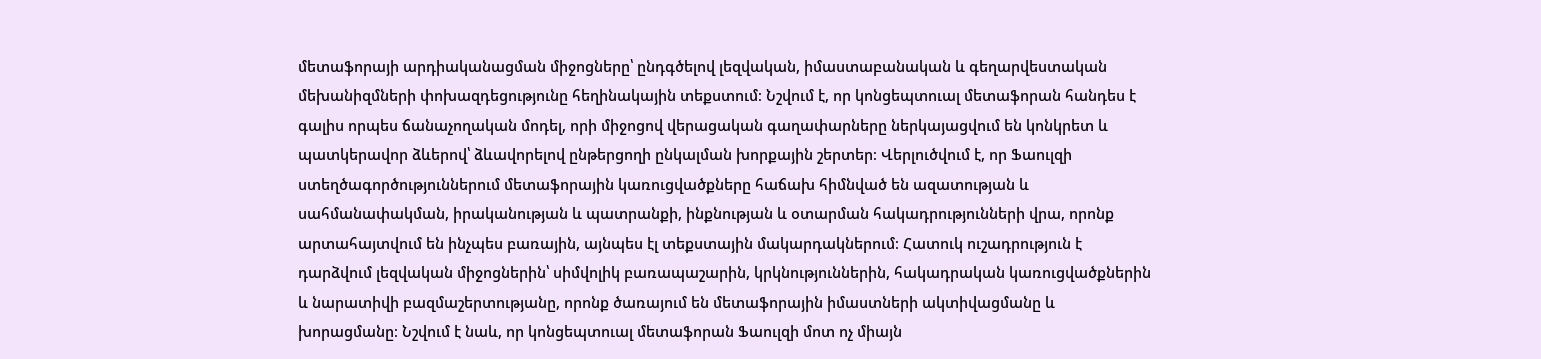մետաֆորայի արդիականացման միջոցները՝ ընդգծելով լեզվական, իմաստաբանական և գեղարվեստական մեխանիզմների փոխազդեցությունը հեղինակային տեքստում։ Նշվում է, որ կոնցեպտուալ մետաֆորան հանդես է գալիս որպես ճանաչողական մոդել, որի միջոցով վերացական գաղափարները ներկայացվում են կոնկրետ և պատկերավոր ձևերով՝ ձևավորելով ընթերցողի ընկալման խորքային շերտեր։ Վերլուծվում է, որ Ֆաուլզի ստեղծագործություններում մետաֆորային կառուցվածքները հաճախ հիմնված են ազատության և սահմանափակման, իրականության և պատրանքի, ինքնության և օտարման հակադրությունների վրա, որոնք արտահայտվում են ինչպես բառային, այնպես էլ տեքստային մակարդակներում։ Հատուկ ուշադրություն է դարձվում լեզվական միջոցներին՝ սիմվոլիկ բառապաշարին, կրկնություններին, հակադրական կառուցվածքներին և նարատիվի բազմաշերտությանը, որոնք ծառայում են մետաֆորային իմաստների ակտիվացմանը և խորացմանը։ Նշվում է նաև, որ կոնցեպտուալ մետաֆորան Ֆաուլզի մոտ ոչ միայն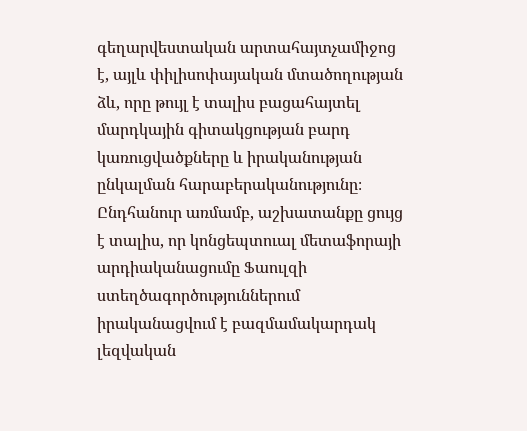գեղարվեստական արտահայտչամիջոց է, այլև փիլիսոփայական մտածողության ձև, որը թույլ է տալիս բացահայտել մարդկային գիտակցության բարդ կառուցվածքները և իրականության ընկալման հարաբերականությունը։ Ընդհանուր առմամբ, աշխատանքը ցույց է տալիս, որ կոնցեպտուալ մետաֆորայի արդիականացումը Ֆաուլզի ստեղծագործություններում իրականացվում է բազմամակարդակ լեզվական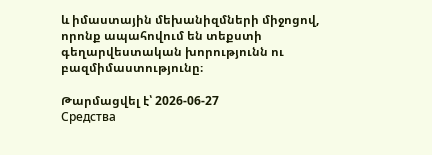և իմաստային մեխանիզմների միջոցով, որոնք ապահովում են տեքստի գեղարվեստական խորությունն ու բազմիմաստությունը։

Թարմացվել է՝ 2026-06-27
Средства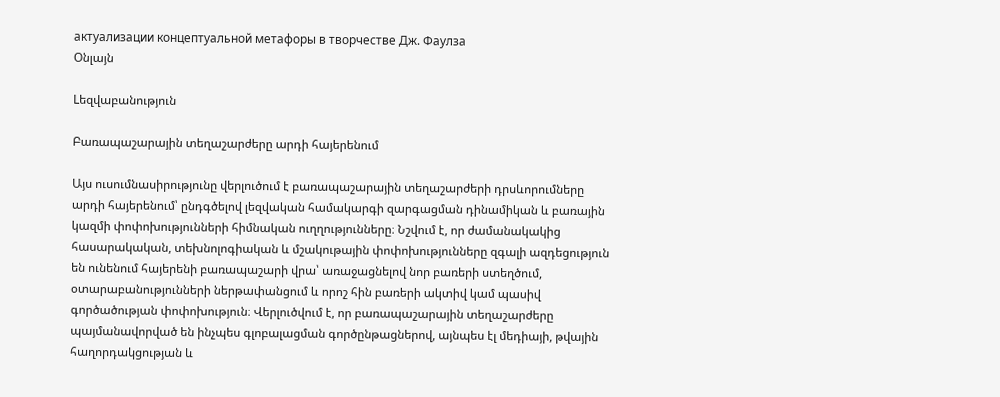актуализации концептуальной метафоры в творчестве Дж. Фаулза
Օնլայն

Lեզվաբանություն

Բառապաշարային տեղաշարժերը արդի հայերենում

Այս ուսումնասիրությունը վերլուծում է բառապաշարային տեղաշարժերի դրսևորումները արդի հայերենում՝ ընդգծելով լեզվական համակարգի զարգացման դինամիկան և բառային կազմի փոփոխությունների հիմնական ուղղությունները։ Նշվում է, որ ժամանակակից հասարակական, տեխնոլոգիական և մշակութային փոփոխությունները զգալի ազդեցություն են ունենում հայերենի բառապաշարի վրա՝ առաջացնելով նոր բառերի ստեղծում, օտարաբանությունների ներթափանցում և որոշ հին բառերի ակտիվ կամ պասիվ գործածության փոփոխություն։ Վերլուծվում է, որ բառապաշարային տեղաշարժերը պայմանավորված են ինչպես գլոբալացման գործընթացներով, այնպես էլ մեդիայի, թվային հաղորդակցության և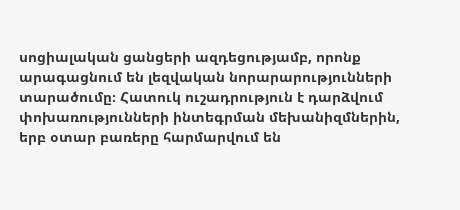սոցիալական ցանցերի ազդեցությամբ, որոնք արագացնում են լեզվական նորարարությունների տարածումը։ Հատուկ ուշադրություն է դարձվում փոխառությունների ինտեգրման մեխանիզմներին, երբ օտար բառերը հարմարվում են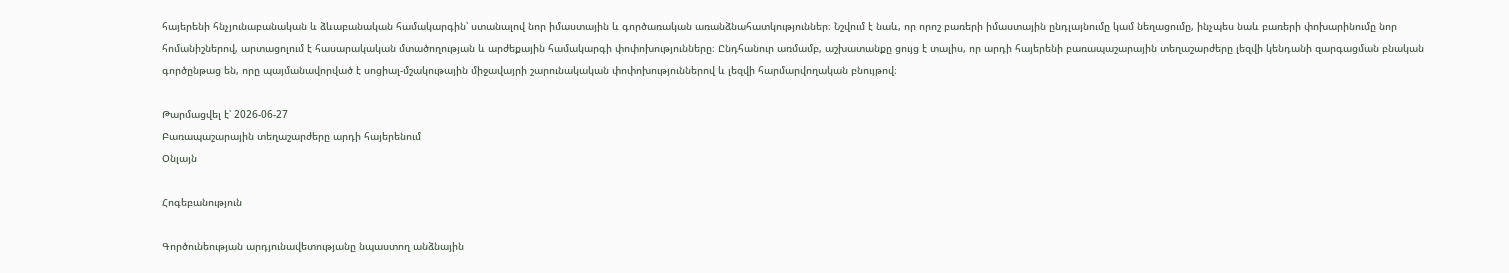հայերենի հնչյունաբանական և ձևաբանական համակարգին՝ ստանալով նոր իմաստային և գործառական առանձնահատկություններ։ Նշվում է նաև, որ որոշ բառերի իմաստային ընդլայնումը կամ նեղացումը, ինչպես նաև բառերի փոխարինումը նոր հոմանիշներով, արտացոլում է հասարակական մտածողության և արժեքային համակարգի փոփոխությունները։ Ընդհանուր առմամբ, աշխատանքը ցույց է տալիս, որ արդի հայերենի բառապաշարային տեղաշարժերը լեզվի կենդանի զարգացման բնական գործընթաց են, որը պայմանավորված է սոցիալ-մշակութային միջավայրի շարունակական փոփոխություններով և լեզվի հարմարվողական բնույթով։

Թարմացվել է՝ 2026-06-27
Բառապաշարային տեղաշարժերը արդի հայերենում
Օնլայն

Հոգեբանություն

Գործունեության արդյունավետությանը նպաստող անձնային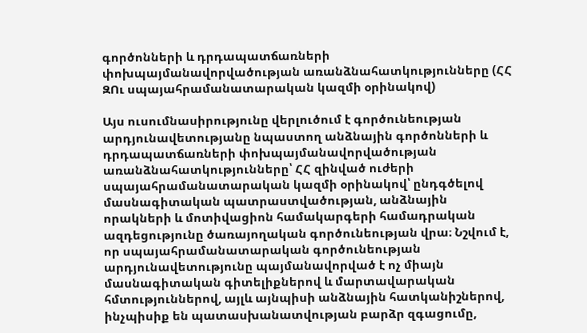գործոնների և դրդապատճառների փոխպայմանավորվածության առանձնահատկությունները (ՀՀ ԶՈւ սպայահրամանատարական կազմի օրինակով)

Այս ուսումնասիրությունը վերլուծում է գործունեության արդյունավետությանը նպաստող անձնային գործոնների և դրդապատճառների փոխպայմանավորվածության առանձնահատկությունները՝ ՀՀ զինված ուժերի սպայահրամանատարական կազմի օրինակով՝ ընդգծելով մասնագիտական պատրաստվածության, անձնային որակների և մոտիվացիոն համակարգերի համադրական ազդեցությունը ծառայողական գործունեության վրա։ Նշվում է, որ սպայահրամանատարական գործունեության արդյունավետությունը պայմանավորված է ոչ միայն մասնագիտական գիտելիքներով և մարտավարական հմտություններով, այլև այնպիսի անձնային հատկանիշներով, ինչպիսիք են պատասխանատվության բարձր զգացումը,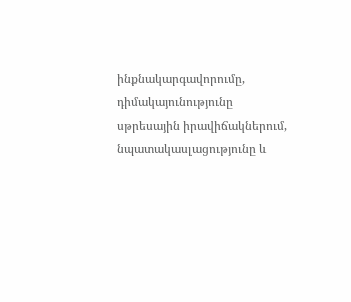ինքնակարգավորումը, դիմակայունությունը սթրեսային իրավիճակներում, նպատակասլացությունը և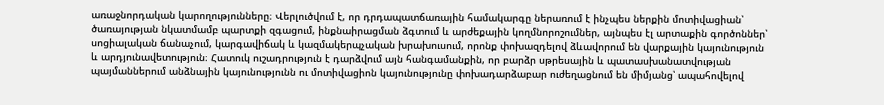առաջնորդական կարողությունները։ Վերլուծվում է, որ դրդապատճառային համակարգը ներառում է ինչպես ներքին մոտիվացիան՝ ծառայության նկատմամբ պարտքի զգացում, ինքնաիրացման ձգտում և արժեքային կողմնորոշումներ, այնպես էլ արտաքին գործոններ՝ սոցիալական ճանաչում, կարգավիճակ և կազմակերպչական խրախուսում, որոնք փոխազդելով ձևավորում են վարքային կայունություն և արդյունավետություն։ Հատուկ ուշադրություն է դարձվում այն հանգամանքին, որ բարձր սթրեսային և պատասխանատվության պայմաններում անձնային կայունությունն ու մոտիվացիոն կայունությունը փոխադարձաբար ուժեղացնում են միմյանց՝ ապահովելով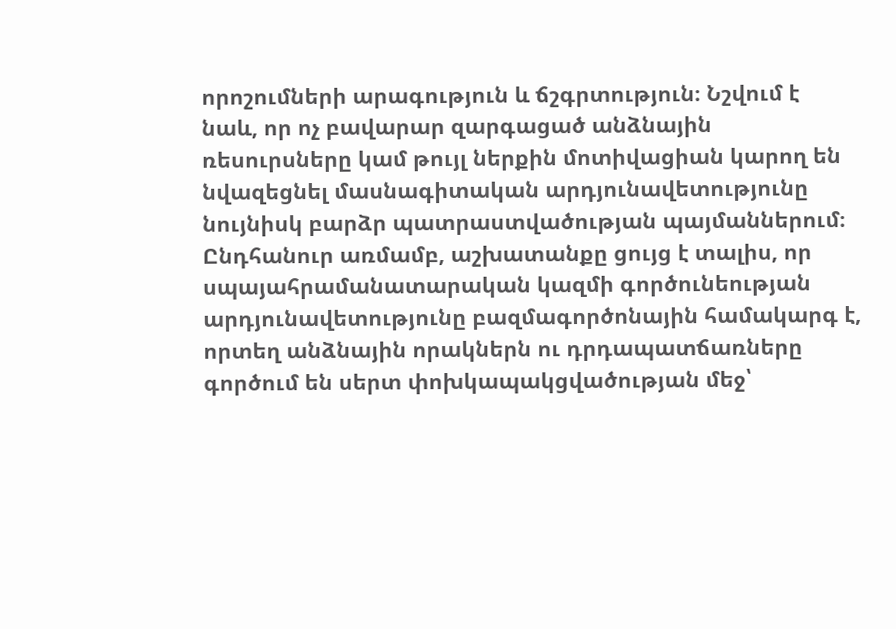որոշումների արագություն և ճշգրտություն։ Նշվում է նաև, որ ոչ բավարար զարգացած անձնային ռեսուրսները կամ թույլ ներքին մոտիվացիան կարող են նվազեցնել մասնագիտական արդյունավետությունը նույնիսկ բարձր պատրաստվածության պայմաններում։ Ընդհանուր առմամբ, աշխատանքը ցույց է տալիս, որ սպայահրամանատարական կազմի գործունեության արդյունավետությունը բազմագործոնային համակարգ է, որտեղ անձնային որակներն ու դրդապատճառները գործում են սերտ փոխկապակցվածության մեջ՝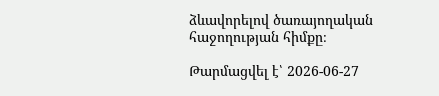ձևավորելով ծառայողական հաջողության հիմքը։

Թարմացվել է՝ 2026-06-27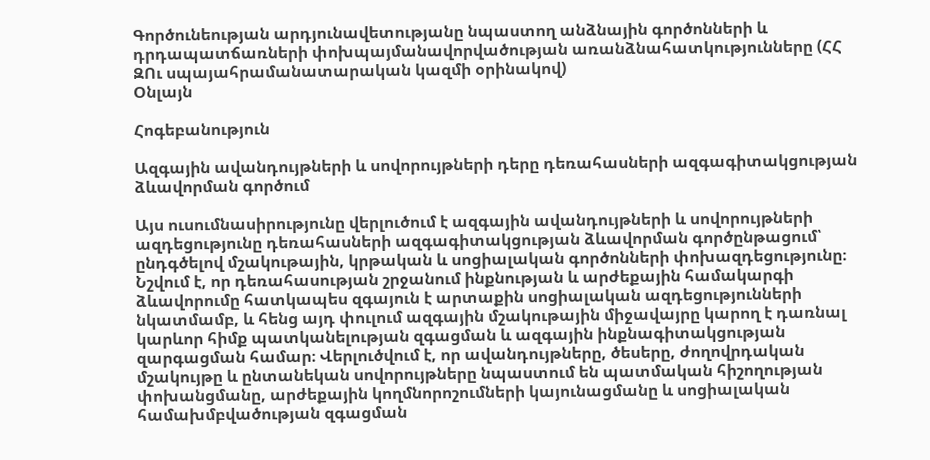Գործունեության արդյունավետությանը նպաստող անձնային գործոնների և դրդապատճառների փոխպայմանավորվածության առանձնահատկությունները (ՀՀ ԶՈւ սպայահրամանատարական կազմի օրինակով)
Օնլայն

Հոգեբանություն

Ազգային ավանդույթների և սովորույթների դերը դեռահասների ազգագիտակցության ձևավորման գործում

Այս ուսումնասիրությունը վերլուծում է ազգային ավանդույթների և սովորույթների ազդեցությունը դեռահասների ազգագիտակցության ձևավորման գործընթացում՝ ընդգծելով մշակութային, կրթական և սոցիալական գործոնների փոխազդեցությունը։ Նշվում է, որ դեռահասության շրջանում ինքնության և արժեքային համակարգի ձևավորումը հատկապես զգայուն է արտաքին սոցիալական ազդեցությունների նկատմամբ, և հենց այդ փուլում ազգային մշակութային միջավայրը կարող է դառնալ կարևոր հիմք պատկանելության զգացման և ազգային ինքնագիտակցության զարգացման համար։ Վերլուծվում է, որ ավանդույթները, ծեսերը, ժողովրդական մշակույթը և ընտանեկան սովորույթները նպաստում են պատմական հիշողության փոխանցմանը, արժեքային կողմնորոշումների կայունացմանը և սոցիալական համախմբվածության զգացման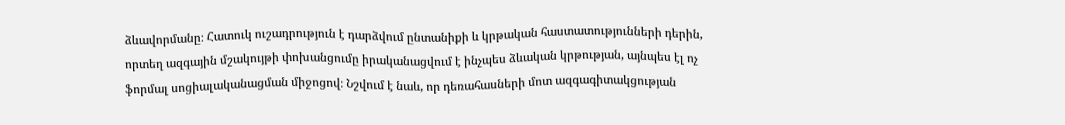ձևավորմանը։ Հատուկ ուշադրություն է դարձվում ընտանիքի և կրթական հաստատությունների դերին, որտեղ ազգային մշակույթի փոխանցումը իրականացվում է ինչպես ձևական կրթության, այնպես էլ ոչ ֆորմալ սոցիալականացման միջոցով։ Նշվում է նաև, որ դեռահասների մոտ ազգագիտակցության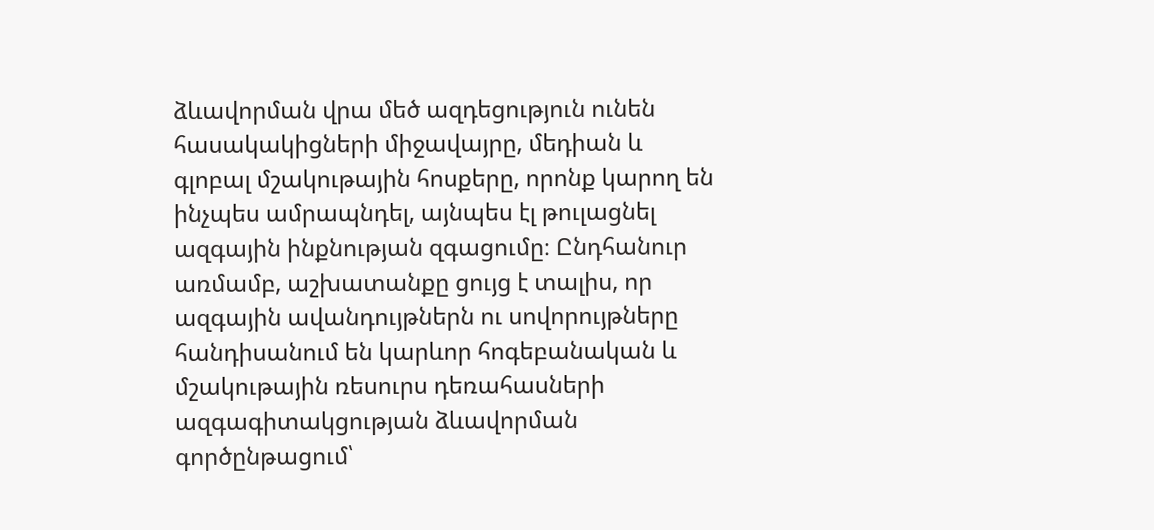ձևավորման վրա մեծ ազդեցություն ունեն հասակակիցների միջավայրը, մեդիան և գլոբալ մշակութային հոսքերը, որոնք կարող են ինչպես ամրապնդել, այնպես էլ թուլացնել ազգային ինքնության զգացումը։ Ընդհանուր առմամբ, աշխատանքը ցույց է տալիս, որ ազգային ավանդույթներն ու սովորույթները հանդիսանում են կարևոր հոգեբանական և մշակութային ռեսուրս դեռահասների ազգագիտակցության ձևավորման գործընթացում՝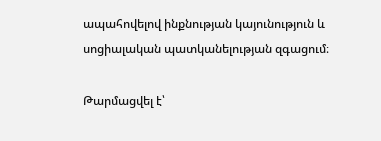ապահովելով ինքնության կայունություն և սոցիալական պատկանելության զգացում։

Թարմացվել է՝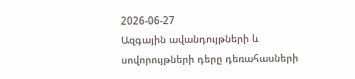2026-06-27
Ազգային ավանդույթների և սովորույթների դերը դեռահասների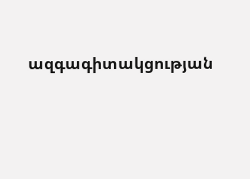ազգագիտակցության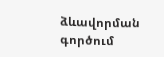ձևավորման գործում